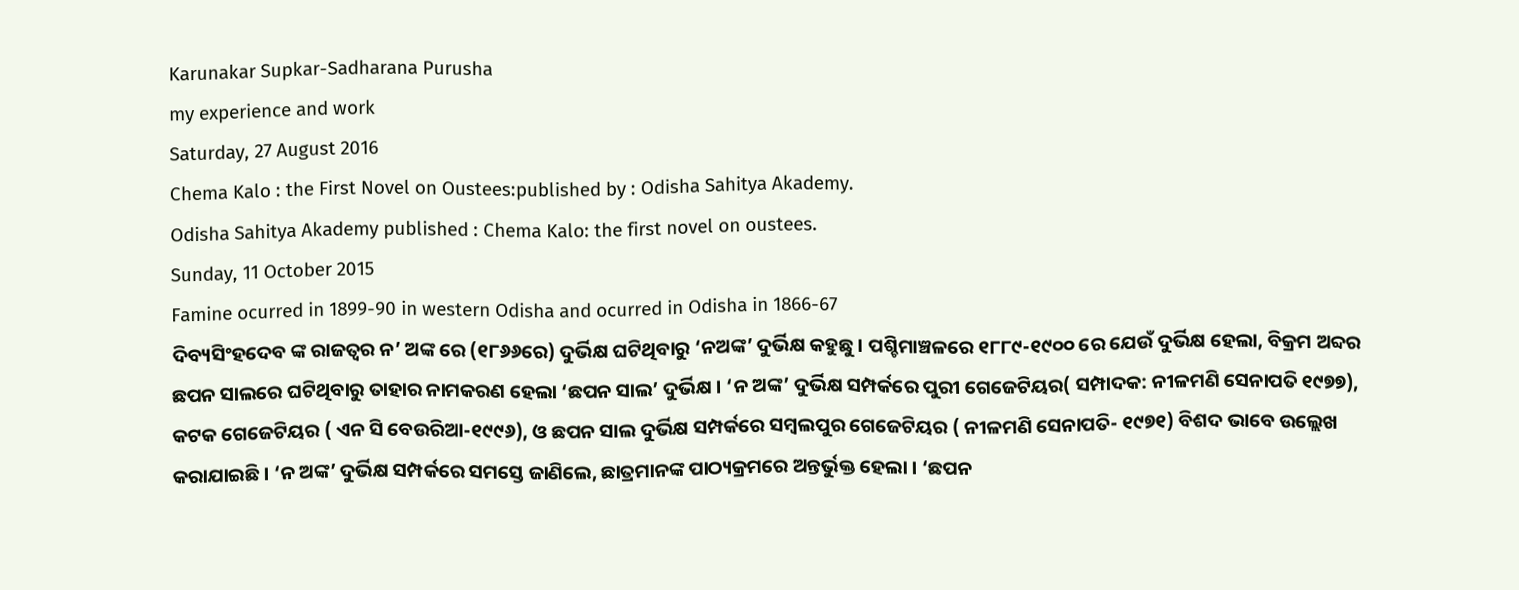Karunakar Supkar-Sadharana Purusha
my experience and work
Saturday, 27 August 2016
Chema Kalo : the First Novel on Oustees:published by : Odisha Sahitya Akademy.
Odisha Sahitya Akademy published : Chema Kalo: the first novel on oustees.
Sunday, 11 October 2015
Famine ocurred in 1899-90 in western Odisha and ocurred in Odisha in 1866-67
ଦିବ୍ୟସିଂହଦେବ ଙ୍କ ରାଜତ୍ଵର ନ’ ଅଙ୍କ ରେ (୧୮୬୬ରେ) ଦୁର୍ଭିକ୍ଷ ଘଟିଥିବାରୁ ‘ନଅଙ୍କ’ ଦୁର୍ଭିକ୍ଷ କହୁଛୁ । ପଶ୍ଚିମାଞ୍ଚଳରେ ୧୮୮୯-୧୯୦୦ ରେ ଯେଉଁ ଦୁର୍ଭିକ୍ଷ ହେଲା, ବିକ୍ରମ ଅବ୍ଦର ଛପନ ସାଲରେ ଘଟିଥିବାରୁ ତାହାର ନାମକରଣ ହେଲା ‘ଛପନ ସାଲ’ ଦୁର୍ଭିକ୍ଷ । ‘ନ ଅଙ୍କ’ ଦୁର୍ଭିକ୍ଷ ସମ୍ପର୍କରେ ପୁରୀ ଗେଜେଟିୟର( ସମ୍ପାଦକ: ନୀଳମଣି ସେନାପତି ୧୯୭୭), କଟକ ଗେଜେଟିୟର ( ଏନ ସି ବେଉରିଆ-୧୯୯୬), ଓ ଛପନ ସାଲ ଦୁର୍ଭିକ୍ଷ ସମ୍ପର୍କରେ ସମ୍ବଲପୁର ଗେଜେଟିୟର ( ନୀଳମଣି ସେନାପତି- ୧୯୭୧) ବିଶଦ ଭାବେ ଉଲ୍ଲେଖ କରାଯାଇଛି । ‘ନ ଅଙ୍କ’ ଦୁର୍ଭିକ୍ଷ ସମ୍ପର୍କରେ ସମସ୍ତେ ଜାଣିଲେ, ଛାତ୍ରମାନଙ୍କ ପାଠ୍ୟକ୍ରମରେ ଅନ୍ତର୍ଭୁକ୍ତ ହେଲା । ‘ଛପନ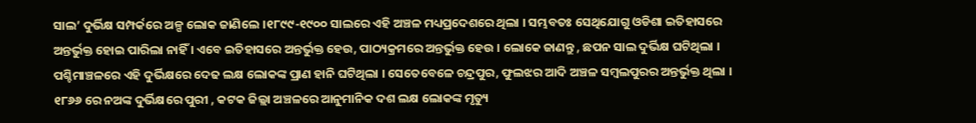ସାଲ’ ଦୁର୍ଭିକ୍ଷ ସମ୍ପର୍କରେ ଅଳ୍ପ ଲୋକ ଜାଣିଲେ ।୧୮୯୯-୧୯୦୦ ସାଲରେ ଏହି ଅଞ୍ଚଳ ମଧ୍ୟପ୍ରଦେଶରେ ଥିଲା । ସମ୍ଭବତଃ ସେଥିଯୋଗୁ ଓଡିଶା ଇତିହାସରେ ଅନ୍ତର୍ଭୁକ୍ତ ହୋଇ ପାରିଲା ନାହିଁ । ଏବେ ଇତିହାସରେ ଅନ୍ତର୍ଭୁକ୍ତ ହେଉ, ପାଠ୍ୟକ୍ରମରେ ଅନ୍ତର୍ଭୁକ୍ତ ହେଉ । ଲୋକେ ଜାଣନ୍ତୁ , ଛପନ ସାଲ ଦୁର୍ଭିକ୍ଷ ଘଟିଥିଲା । ପଶ୍ଚିମାଞ୍ଚଳରେ ଏହି ଦୁର୍ଭିକ୍ଷରେ ଦେଢ ଲକ୍ଷ ଲୋକଙ୍କ ପ୍ରାଣ ହାନି ଘଟିଥିଲା । ସେତେବେଳେ ଚନ୍ଦ୍ରପୁର, ଫୁଲଝର ଆଦି ଅଞ୍ଚଳ ସମ୍ବଲପୁରର ଅନ୍ତର୍ଭୁକ୍ତ ଥିଲା ।
୧୮୬୬ ରେ ନଅଙ୍କ ଦୁର୍ଭିକ୍ଷରେ ପୁରୀ , କଟକ ଜିଲ୍ଲା ଅଞ୍ଚଳରେ ଆନୁମାନିକ ଦଶ ଲକ୍ଷ ଲୋକଙ୍କ ମୃତ୍ୟୁ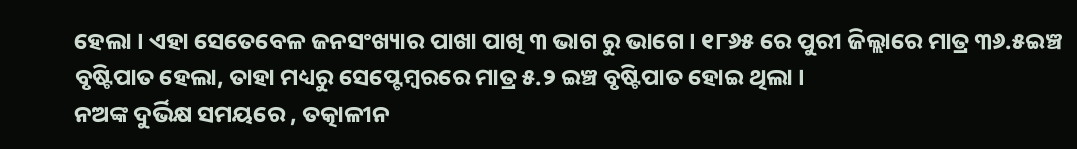ହେଲା । ଏହା ସେତେବେଳ ଜନସଂଖ୍ୟାର ପାଖା ପାଖି ୩ ଭାଗ ରୁ ଭାଗେ । ୧୮୬୫ ରେ ପୁରୀ ଜିଲ୍ଲାରେ ମାତ୍ର ୩୬.୫ଇଞ୍ଚ ବୃଷ୍ଟିପାତ ହେଲା, ତାହା ମଧ୍ୟରୁ ସେପ୍ଟେମ୍ବରରେ ମାତ୍ର ୫.୨ ଇଞ୍ଚ ବୃଷ୍ଟିପାତ ହୋଇ ଥିଲା ।
ନଅଙ୍କ ଦୁର୍ଭିକ୍ଷ ସମୟରେ , ତତ୍କାଳୀନ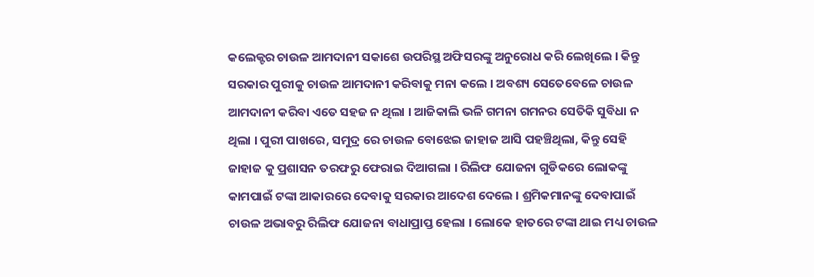କଲେକ୍ଟର ଚାଉଳ ଆମଦାନୀ ସକାଶେ ଉପରିସ୍ଥ ଅଫିସରଙ୍କୁ ଅନୁରୋଧ କରି ଲେଖିଲେ । କିନ୍ତୁ ସରକାର ପୁରୀକୁ ଚାଉଳ ଆମଦାନୀ କରିବାକୁ ମନା କଲେ । ଅବଶ୍ୟ ସେତେବେଳେ ଚାଉଳ ଆମଦାନୀ କରିବା ଏତେ ସହଜ ନ ଥିଲା । ଆଜିକାଲି ଭଳି ଗମନା ଗମନର ସେତିକି ସୁବିଧା ନ ଥିଲା । ପୁରୀ ପାଖରେ, ସମୁଦ୍ର ରେ ଚାଉଳ ବୋଝେଇ ଜାହାଜ ଆସି ପହଞ୍ଚିଥିଲା, କିନ୍ତୁ ସେହି ଜାହାଜ କୁ ପ୍ରଶାସନ ତରଫରୁ ଫେରାଇ ଦିଆଗଲା । ରିଲିଫ ଯୋଜନା ଗୁଡିକରେ ଲୋକଙ୍କୁ କାମପାଇଁ ଟଙ୍କା ଆକାରରେ ଦେବାକୁ ସରକାର ଆଦେଶ ଦେଲେ । ଶ୍ରମିକମାନଙ୍କୁ ଦେବାପାଇଁ ଚାଉଳ ଅଭାବରୁ ରିଲିଫ ଯୋଜନା ବାଧାପ୍ରାପ୍ତ ହେଲା । ଲୋକେ ହାତରେ ଟଙ୍କା ଥାଇ ମଧ୍ୟ ଚାଉଳ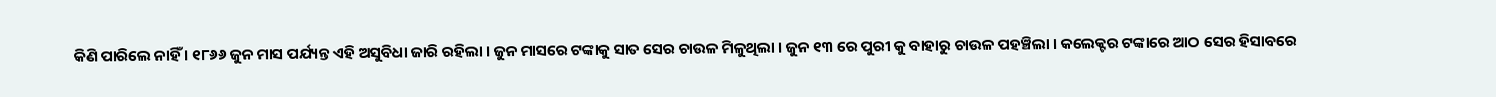କିଣି ପାରିଲେ ନାହିଁ । ୧୮୬୬ ଜୁନ ମାସ ପର୍ଯ୍ୟନ୍ତ ଏହି ଅସୁବିଧା ଜାରି ରହିଲା । ଜୁନ ମାସରେ ଟଙ୍କାକୁ ସାତ ସେର ଚାଉଳ ମିଳୁଥିଲା । ଜୁନ ୧୩ ରେ ପୁରୀ କୁ ବାହାରୁ ଚାଉଳ ପହଞ୍ଚିଲା । କଲେକ୍ଟର ଟଙ୍କାରେ ଆଠ ସେର ହିସାବରେ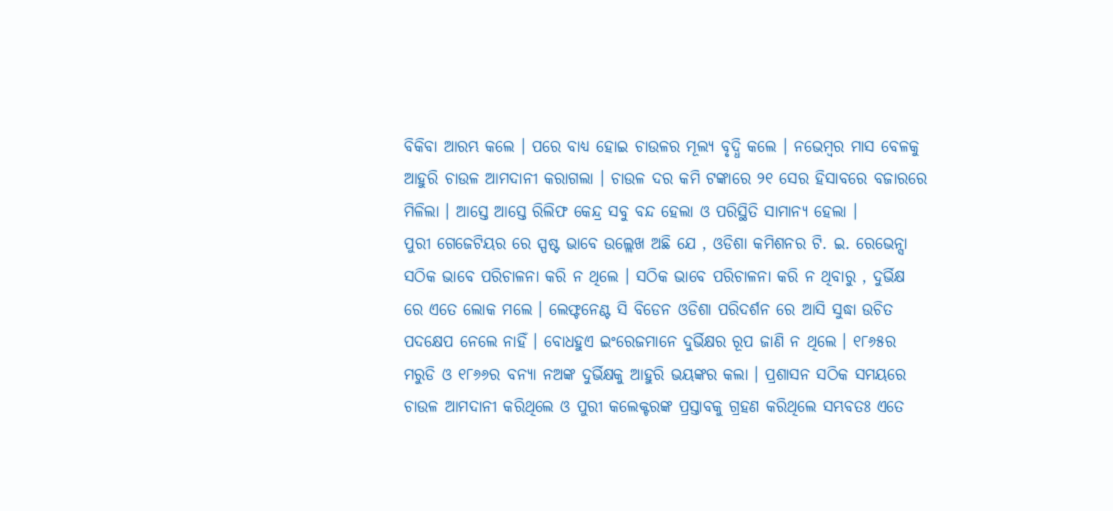ବିକିବା ଆରମ୍ଭ କଲେ । ପରେ ବାଧ୍ୟ ହୋଇ ଚାଉଳର ମୂଲ୍ୟ ବୃଦ୍ଧି କଲେ । ନଭେମ୍ବର ମାସ ବେଳକୁ ଆହୁରି ଚାଉଳ ଆମଦାନୀ କରାଗଲା । ଚାଉଳ ଦର କମି ଟଙ୍କାରେ ୨୧ ସେର ହିସାବରେ ବଜାରରେ ମିଳିଲା । ଆସ୍ତେ ଆସ୍ତେ ରିଲିଫ କେନ୍ଦ୍ର ସବୁ ବନ୍ଦ ହେଲା ଓ ପରିସ୍ଥିତି ସାମାନ୍ୟ ହେଲା ।
ପୁରୀ ଗେଜେଟିୟର ରେ ସ୍ପଷ୍ଟ ଭାବେ ଉଲ୍ଲେଖ ଅଛି ଯେ , ଓଡିଶା କମିଶନର ଟି. ଇ. ରେଭେନ୍ସା ସଠିକ ଭାବେ ପରିଚାଳନା କରି ନ ଥିଲେ । ସଠିକ ଭାବେ ପରିଚାଳନା କରି ନ ଥିବାରୁ , ଦୁର୍ଭିକ୍ଷ ରେ ଏତେ ଲୋକ ମଲେ । ଲେଫ୍ଟନେଣ୍ଟ ସି ବିଡେନ ଓଡିଶା ପରିଦର୍ଶନ ରେ ଆସି ସୁଦ୍ଧା ଉଚିତ ପଦକ୍ଷେପ ନେଲେ ନାହିଁ । ବୋଧହୁଏ ଇଂରେଜମାନେ ଦୁର୍ଭିକ୍ଷର ରୂପ ଜାଣି ନ ଥିଲେ । ୧୮୬୫ର ମରୁଡି ଓ ୧୮୬୬ର ବନ୍ୟା ନଅଙ୍କ ଦୁର୍ଭିକ୍ଷକୁ ଆହୁରି ଭୟଙ୍କର କଲା । ପ୍ରଶାସନ ସଠିକ ସମୟରେ ଚାଉଳ ଆମଦାନୀ କରିଥିଲେ ଓ ପୁରୀ କଲେକ୍ଟରଙ୍କ ପ୍ରସ୍ତାବକୁ ଗ୍ରହଣ କରିଥିଲେ ସମ୍ଭବତଃ ଏତେ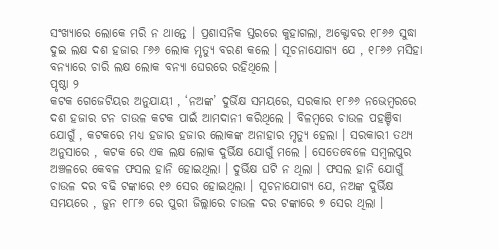ସଂଖ୍ୟାରେ ଲୋକେ ମରି ନ ଥାନ୍ତେ । ପ୍ରଶାସନିକ ସ୍ତରରେ କୁହାଗଲା, ଅକ୍ଟୋବର ୧୮୬୬ ସୁଦ୍ଧା ଦୁଇ ଲକ୍ଷ ଦଶ ହଜାର ୮୬୬ ଲୋକ ମୃତ୍ୟୁ ବରଣ କଲେ । ସୂଚନାଯୋଗ୍ୟ ଯେ , ୧୮୬୬ ମସିହା ବନ୍ୟାରେ ଚାରି ଲକ୍ଷ ଲୋକ ବନ୍ୟା ଘେରରେ ରହିଥିଲେ ।
ପୃଷ୍ଠା ୨
କଟକ ଗେଜେଟିୟର ଅନୁଯାୟୀ , ‘ନଅଙ୍କ’ ଦୁର୍ଭିକ୍ଷ ସମୟରେ, ସରକାର ୧୮୬୬ ନଭେମ୍ବରରେ ଦଶ ହଜାର ଟନ ଚାଉଳ କଟକ ପାଇଁ ଆମଦାନୀ କରିଥିଲେ । ବିଳମ୍ବରେ ଚାଉଳ ପହଞ୍ଚିବା ଯୋଗୁଁ , କଟକରେ ମଧ୍ୟ ହଜାର ହଜାର ଲୋକଙ୍କ ଅନାହାର ମୃତ୍ୟୁ ହେଲା । ସରକାରୀ ତଥ୍ୟ ଅନୁସାରେ , କଟକ ରେ ଏକ ଲକ୍ଷ ଲୋକ ଦୁର୍ଭିକ୍ଷ ଯୋଗୁଁ ମଲେ । ସେତେବେଳେ ସମ୍ବଲପୁର ଅଞ୍ଚଳରେ କେବଳ ଫସଲ ହାନି ହୋଇଥିଲା । ଦୁର୍ଭିକ୍ଷ ଘଟି ନ ଥିଲା । ଫସଲ ହାନି ଯୋଗୁଁ ଚାଉଳ ଦର ବଢି ଟଙ୍କାରେ ୧୬ ସେର ହୋଇଥିଲା । ସୂଚନାଯୋଗ୍ୟ ଯେ, ନଅଙ୍କ ଦୁର୍ଭିକ୍ଷ ସମୟରେ , ଜୁନ ୧୮୮୬ ରେ ପୁରୀ ଜିଲ୍ଲାରେ ଚାଉଳ ଦର ଟଙ୍କାରେ ୭ ସେର ଥିଲା ।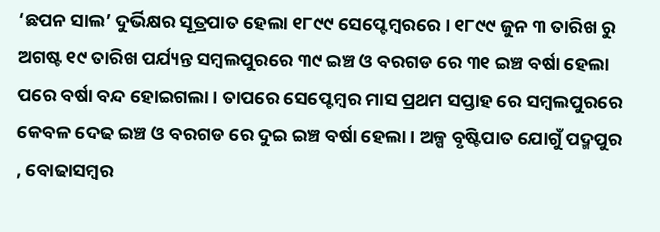‘ଛପନ ସାଲ’ ଦୁର୍ଭିକ୍ଷର ସୂତ୍ରପାତ ହେଲା ୧୮୯୯ ସେପ୍ଟେମ୍ବରରେ । ୧୮୯୯ ଜୁନ ୩ ତାରିଖ ରୁ ଅଗଷ୍ଟ ୧୯ ତାରିଖ ପର୍ଯ୍ୟନ୍ତ ସମ୍ବଲପୁରରେ ୩୯ ଇଞ୍ଚ ଓ ବରଗଡ ରେ ୩୧ ଇଞ୍ଚ ବର୍ଷା ହେଲା ପରେ ବର୍ଷା ବନ୍ଦ ହୋଇଗଲା । ତାପରେ ସେପ୍ଟେମ୍ବର ମାସ ପ୍ରଥମ ସପ୍ତାହ ରେ ସମ୍ବଲପୁରରେ କେବଳ ଦେଢ ଇଞ୍ଚ ଓ ବରଗଡ ରେ ଦୁଇ ଇଞ୍ଚ ବର୍ଷା ହେଲା । ଅଳ୍ପ ବୃଷ୍ଟିପାତ ଯୋଗୁଁ ପଦ୍ମପୁର , ବୋଢାସମ୍ବର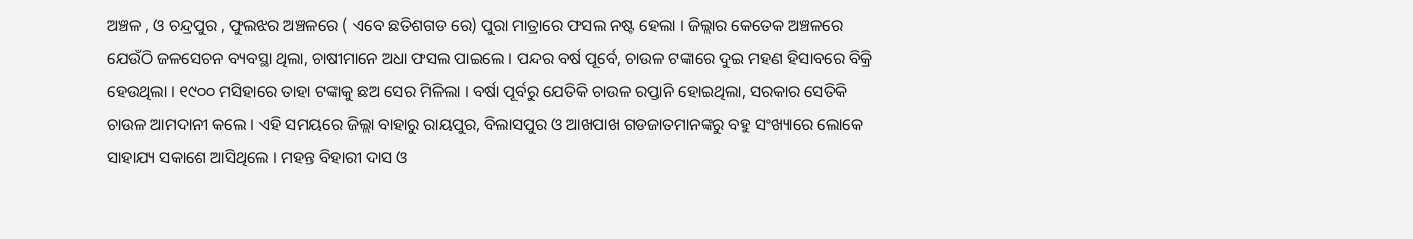ଅଞ୍ଚଳ , ଓ ଚନ୍ଦ୍ରପୁର , ଫୁଲଝର ଅଞ୍ଚଳରେ ( ଏବେ ଛତିଶଗଡ ରେ) ପୁରା ମାତ୍ରାରେ ଫସଲ ନଷ୍ଟ ହେଲା । ଜିଲ୍ଲାର କେତେକ ଅଞ୍ଚଳରେ ଯେଉଁଠି ଜଳସେଚନ ବ୍ୟବସ୍ଥା ଥିଲା, ଚାଷୀମାନେ ଅଧା ଫସଲ ପାଇଲେ । ପନ୍ଦର ବର୍ଷ ପୂର୍ବେ, ଚାଉଳ ଟଙ୍କାରେ ଦୁଇ ମହଣ ହିସାବରେ ବିକ୍ରି ହେଉଥିଲା । ୧୯୦୦ ମସିହାରେ ତାହା ଟଙ୍କାକୁ ଛଅ ସେର ମିଳିଲା । ବର୍ଷା ପୂର୍ବରୁ ଯେତିକି ଚାଉଳ ରପ୍ତାନି ହୋଇଥିଲା, ସରକାର ସେତିକି ଚାଉଳ ଆମଦାନୀ କଲେ । ଏହି ସମୟରେ ଜିଲ୍ଲା ବାହାରୁ ରାୟପୁର, ବିଲାସପୁର ଓ ଆଖପାଖ ଗଡଜାତମାନଙ୍କରୁ ବହୁ ସଂଖ୍ୟାରେ ଲୋକେ ସାହାଯ୍ୟ ସକାଶେ ଆସିଥିଲେ । ମହନ୍ତ ବିହାରୀ ଦାସ ଓ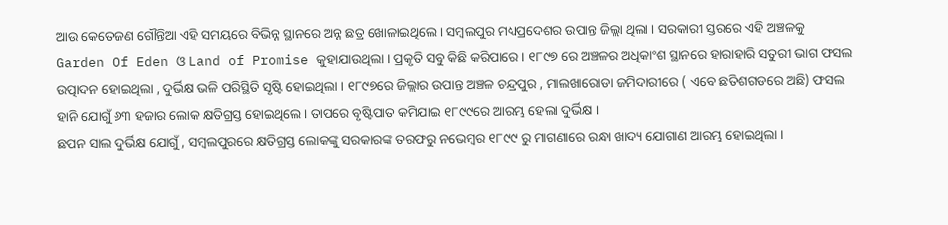ଆଉ କେତେଜଣ ଗୌନ୍ତିଆ ଏହି ସମୟରେ ବିଭିନ୍ନ ସ୍ଥାନରେ ଅନ୍ନ ଛତ୍ର ଖୋଳାଇଥିଲେ । ସମ୍ବଲପୁର ମଧ୍ୟପ୍ରଦେଶର ଉପାନ୍ତ ଜିଲ୍ଲା ଥିଲା । ସରକାରୀ ସ୍ତରରେ ଏହି ଅଞ୍ଚଳକୁ Garden Of Eden ଓ Land of Promise କୁହାଯାଉଥିଲା । ପ୍ରକୃତି ସବୁ କିଛି କରିପାରେ । ୧୮୯୭ ରେ ଅଞ୍ଚଳର ଅଧିକାଂଶ ସ୍ଥାନରେ ହାରାହାରି ସତୁରୀ ଭାଗ ଫସଲ ଉତ୍ପାଦନ ହୋଇଥିଲା , ଦୁର୍ଭିକ୍ଷ ଭଳି ପରିସ୍ଥିତି ସୃଷ୍ଟି ହୋଇଥିଲା । ୧୮୯୭ରେ ଜିଲ୍ଲାର ଉପାନ୍ତ ଅଞ୍ଚଳ ଚନ୍ଦ୍ରପୁର , ମାଲଖାରୋଡା ଜମିଦାରୀରେ ( ଏବେ ଛତିଶଗଡରେ ଅଛି) ଫସଲ ହାନି ଯୋଗୁଁ ୬୩ ହଜାର ଲୋକ କ୍ଷତିଗ୍ରସ୍ତ ହୋଇଥିଲେ । ତାପରେ ବୃଷ୍ଟିପାତ କମିଯାଇ ୧୮୯୯ରେ ଆରମ୍ଭ ହେଲା ଦୁର୍ଭିକ୍ଷ ।
ଛପନ ସାଲ ଦୁର୍ଭିକ୍ଷ ଯୋଗୁଁ , ସମ୍ବଲପୁରରେ କ୍ଷତିଗ୍ରସ୍ତ ଲୋକଙ୍କୁ ସରକାରଙ୍କ ତରଫରୁ ନଭେମ୍ବର ୧୮୯୯ ରୁ ମାଗଣାରେ ରନ୍ଧା ଖାଦ୍ୟ ଯୋଗାଣ ଆରମ୍ଭ ହୋଇଥିଲା ।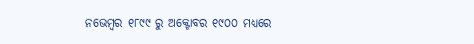ନଭେମ୍ବର ୧୮୯୯ ରୁ ଅକ୍ଟୋବର ୧୯୦୦ ମଧ୍ୟରେ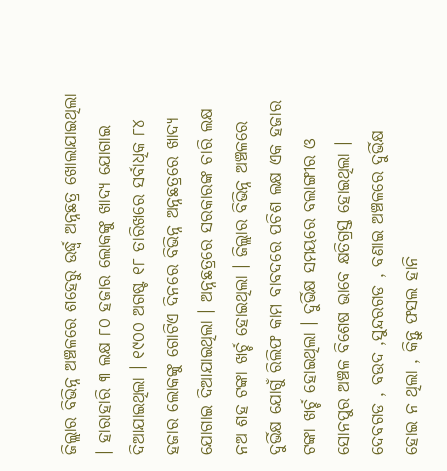ଜିଲ୍ଲାର ବିଭିନ୍ନ ଅଞ୍ଚଳରେ ଶହେରୁ ଉର୍ଦ୍ଧ୍ଵ ଅନ୍ନଛତ୍ର ଖୋଲାଯାଇଥିଲା । ହାରାହାରି ୩ ଲକ୍ଷ ୮୦ ହଜାର ଲୋକଙ୍କୁ ଖାଦ୍ୟ ଯୋଗାଇ ଦିଆଯାଇଥିଲା । ୧୯୦୦ ଅଗଷ୍ଟ ୧୮ ତାରିଖରେ ସର୍ବାଧିକ ୮୪ ହଜାର ଲୋକଙ୍କୁ ଗୋଟିଏ ଦିନରେ ବିଭିନ୍ନ ଅନ୍ନଛତ୍ରରେ ଖାଦ୍ୟ ଯୋଗାଇ ଦିଆଯାଇଥିଲା । ଅନ୍ନଛତ୍ରରେ ସରକାରଙ୍କ ଚାରି ଲକ୍ଷ ନଅ ଶହ ଟଙ୍କା ଖର୍ଚ୍ଚ ହୋଇଥିଲା । ଜିଲ୍ଲାର ବିଭିନ୍ନ ଅଞ୍ଚଳରେ ଦୁର୍ଭିକ୍ଷ ଯୋଗୁଁ ରିଲିଫ କାମ ବାବଦରେ ପଚିଶ ଲକ୍ଷ ଏକ ହଜାର ଟଙ୍କା ଖର୍ଚ୍ଚ ହୋଇଥିଲା । ଦୁର୍ଭିକ୍ଷ ସମୟରେ ବଲାଙ୍ଗୀର ଓ ସୋନପୁର ଅଞ୍ଚଳ ବିଶେଷ ଭାବେ କ୍ଷତିଗ୍ରସ୍ତ ହୋଇଥିଲା । ଦେବଗଡ , ବଉଦ ,ସୁନ୍ଦରଗଡ , ବଣାଇ ଅଞ୍ଚଳରେ ଦୁର୍ଭିକ୍ଷ ହୋଇ ନ ଥିଲା , କିନ୍ତୁ ଫସଲ ହାନି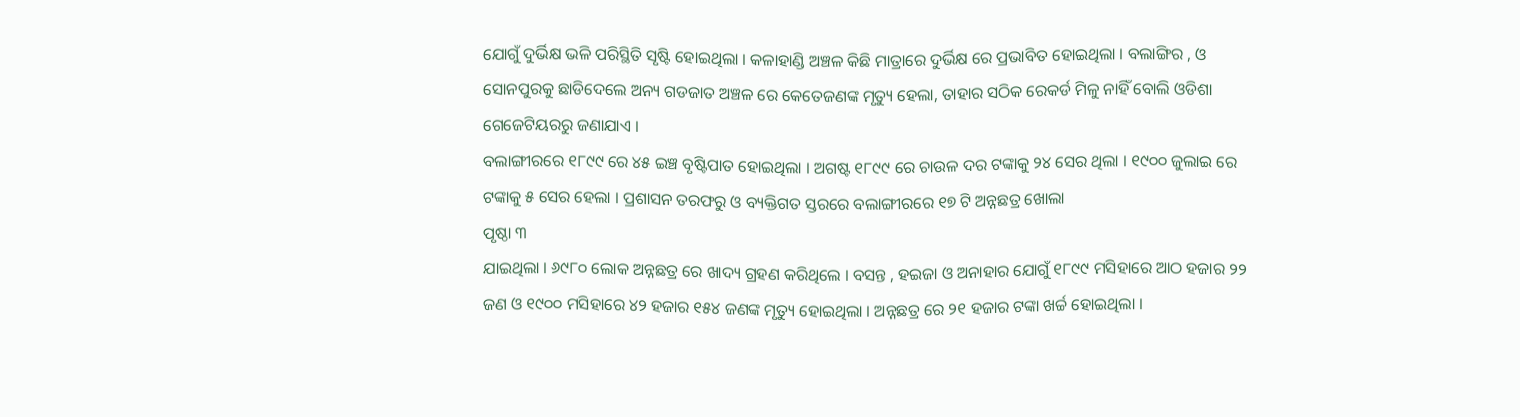ଯୋଗୁଁ ଦୁର୍ଭିକ୍ଷ ଭଳି ପରିସ୍ଥିତି ସୃଷ୍ଟି ହୋଇଥିଲା । କଳାହାଣ୍ଡି ଅଞ୍ଚଳ କିଛି ମାତ୍ରାରେ ଦୁର୍ଭିକ୍ଷ ରେ ପ୍ରଭାବିତ ହୋଇଥିଲା । ବଲାଙ୍ଗିର , ଓ ସୋନପୁରକୁ ଛାଡିଦେଲେ ଅନ୍ୟ ଗଡଜାତ ଅଞ୍ଚଳ ରେ କେତେଜଣଙ୍କ ମୃତ୍ୟୁ ହେଲା, ତାହାର ସଠିକ ରେକର୍ଡ ମିଳୁ ନାହିଁ ବୋଲି ଓଡିଶା ଗେଜେଟିୟରରୁ ଜଣାଯାଏ ।
ବଲାଙ୍ଗୀରରେ ୧୮୯୯ ରେ ୪୫ ଇଞ୍ଚ ବୃଷ୍ଟିପାତ ହୋଇଥିଲା । ଅଗଷ୍ଟ ୧୮୯୯ ରେ ଚାଉଳ ଦର ଟଙ୍କାକୁ ୨୪ ସେର ଥିଲା । ୧୯୦୦ ଜୁଲାଇ ରେ ଟଙ୍କାକୁ ୫ ସେର ହେଲା । ପ୍ରଶାସନ ତରଫରୁ ଓ ବ୍ୟକ୍ତିଗତ ସ୍ତରରେ ବଲାଙ୍ଗୀରରେ ୧୭ ଟି ଅନ୍ନଛତ୍ର ଖୋଲା
ପୃଷ୍ଠା ୩
ଯାଇଥିଲା । ୬୯୮୦ ଲୋକ ଅନ୍ନଛତ୍ର ରେ ଖାଦ୍ୟ ଗ୍ରହଣ କରିଥିଲେ । ବସନ୍ତ , ହଇଜା ଓ ଅନାହାର ଯୋଗୁଁ ୧୮୯୯ ମସିହାରେ ଆଠ ହଜାର ୨୨ ଜଣ ଓ ୧୯୦୦ ମସିହାରେ ୪୨ ହଜାର ୧୫୪ ଜଣଙ୍କ ମୃତ୍ୟୁ ହୋଇଥିଲା । ଅନ୍ନଛତ୍ର ରେ ୨୧ ହଜାର ଟଙ୍କା ଖର୍ଚ୍ଚ ହୋଇଥିଲା ।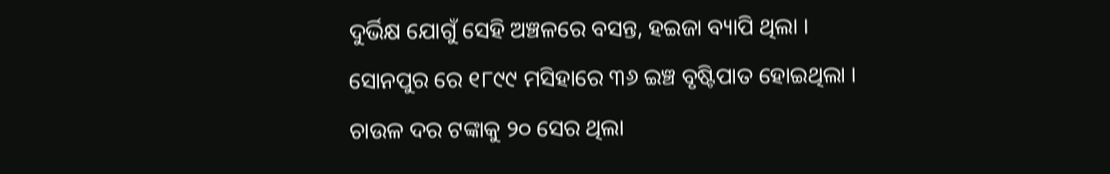ଦୁର୍ଭିକ୍ଷ ଯୋଗୁଁ ସେହି ଅଞ୍ଚଳରେ ବସନ୍ତ, ହଇଜା ବ୍ୟାପି ଥିଲା ।
ସୋନପୁର ରେ ୧୮୯୯ ମସିହାରେ ୩୬ ଇଞ୍ଚ ବୃଷ୍ଟିପାତ ହୋଇଥିଲା । ଚାଉଳ ଦର ଟଙ୍କାକୁ ୨୦ ସେର ଥିଲା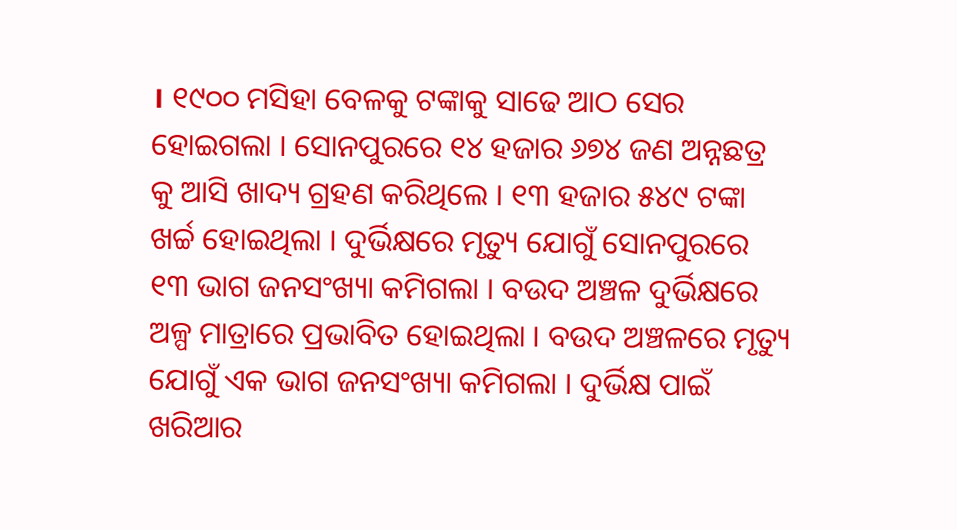। ୧୯୦୦ ମସିହା ବେଳକୁ ଟଙ୍କାକୁ ସାଢେ ଆଠ ସେର ହୋଇଗଲା । ସୋନପୁରରେ ୧୪ ହଜାର ୬୭୪ ଜଣ ଅନ୍ନଛତ୍ର କୁ ଆସି ଖାଦ୍ୟ ଗ୍ରହଣ କରିଥିଲେ । ୧୩ ହଜାର ୫୪୯ ଟଙ୍କା ଖର୍ଚ୍ଚ ହୋଇଥିଲା । ଦୁର୍ଭିକ୍ଷରେ ମୃତ୍ୟୁ ଯୋଗୁଁ ସୋନପୁରରେ ୧୩ ଭାଗ ଜନସଂଖ୍ୟା କମିଗଲା । ବଉଦ ଅଞ୍ଚଳ ଦୁର୍ଭିକ୍ଷରେ ଅଳ୍ପ ମାତ୍ରାରେ ପ୍ରଭାବିତ ହୋଇଥିଲା । ବଉଦ ଅଞ୍ଚଳରେ ମୃତ୍ୟୁ ଯୋଗୁଁ ଏକ ଭାଗ ଜନସଂଖ୍ୟା କମିଗଲା । ଦୁର୍ଭିକ୍ଷ ପାଇଁ ଖରିଆର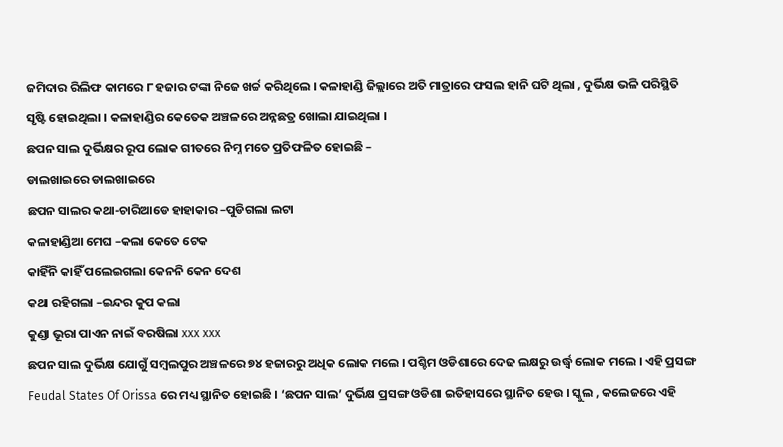ଜମିଦାର ରିଲିଫ କାମରେ ୮ ହଜାର ଟଙ୍କା ନିଜେ ଖର୍ଚ୍ଚ କରିଥିଲେ । କଳାହାଣ୍ଡି ଜିଲ୍ଲାରେ ଅତି ମାତ୍ରାରେ ଫସଲ ହାନି ଘଟି ଥିଲା , ଦୁର୍ଭିକ୍ଷ ଭଳି ପରିସ୍ଥିତି ସୃଷ୍ଟି ହୋଇଥିଲା । କଳାହାଣ୍ଡିର କେତେକ ଅଞ୍ଚଳରେ ଅନ୍ନଛତ୍ର ଖୋଲା ଯାଇଥିଲା ।
ଛପନ ସାଲ ଦୁର୍ଭିକ୍ଷର ରୂପ ଲୋକ ଗୀତରେ ନିମ୍ନ ମତେ ପ୍ରତିଫଳିତ ହୋଇଛି –
ଡାଲଖାଇରେ ଡାଲଖାଇରେ
ଛପନ ସାଲର କଥା-ଚାରିଆଡେ ହାହାକାର –ପୁଡିଗଲା ଲଟା
କଳାହାଣ୍ଡିଆ ମେଘ –କଲା କେତେ ଟେକ
କାହିଁନି କାହିଁ ପଲେଇଗଲା କେନନି କେନ ଦେଶ
କଥା ରହିଗଲା –ଇନ୍ଦର କୁପ କଲା
କୁଣ୍ଡା ଭୂରା ପାଏନ ନାଇଁ ବରଷିଲା xxx xxx
ଛପନ ସାଲ ଦୁର୍ଭିକ୍ଷ ଯୋଗୁଁ ସମ୍ବଲପୁର ଅଞ୍ଚଳରେ ୭୪ ହଜାରରୁ ଅଧିକ ଲୋକ ମଲେ । ପଶ୍ଚିମ ଓଡିଶାରେ ଦେଢ ଲକ୍ଷରୁ ଉର୍ଦ୍ଧ୍ଵ ଲୋକ ମଲେ । ଏହି ପ୍ରସଙ୍ଗ Feudal States Of Orissa ରେ ମଧ୍ୟ ସ୍ଥାନିତ ହୋଇଛି । ‘ଛପନ ସାଲ’ ଦୁର୍ଭିକ୍ଷ ପ୍ରସଙ୍ଗ ଓଡିଶା ଇତିହାସରେ ସ୍ଥାନିତ ହେଉ । ସ୍କୁଲ , କଲେଜରେ ଏହି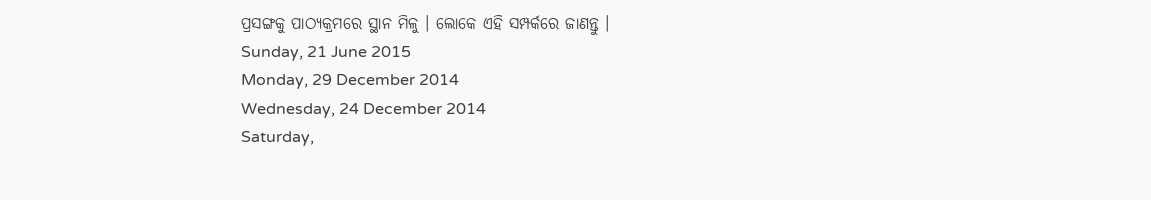ପ୍ରସଙ୍ଗକୁ ପାଠ୍ୟକ୍ରମରେ ସ୍ଥାନ ମିଳୁ । ଲୋକେ ଏହି ସମ୍ପର୍କରେ ଜାଣନ୍ତୁ ।
Sunday, 21 June 2015
Monday, 29 December 2014
Wednesday, 24 December 2014
Saturday,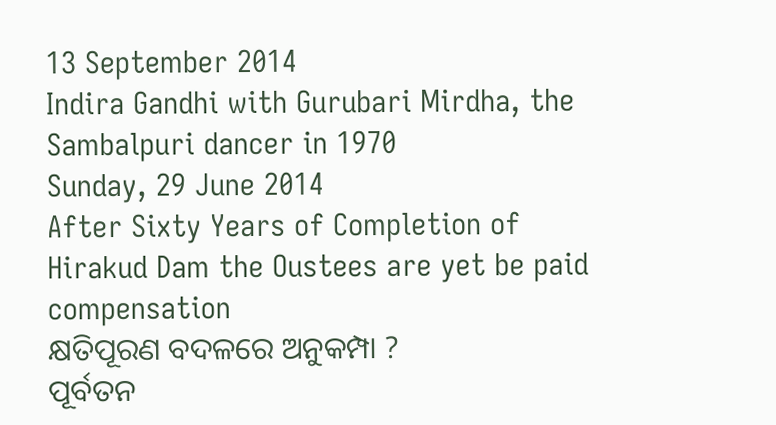13 September 2014
Indira Gandhi with Gurubari Mirdha, the Sambalpuri dancer in 1970
Sunday, 29 June 2014
After Sixty Years of Completion of Hirakud Dam the Oustees are yet be paid compensation
କ୍ଷତିପୂରଣ ବଦଳରେ ଅନୁକମ୍ପା ?
ପୂର୍ବତନ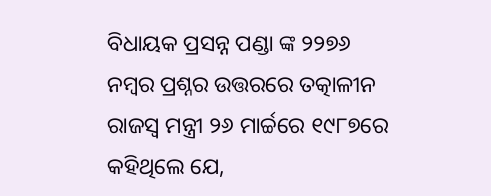ବିଧାୟକ ପ୍ରସନ୍ନ ପଣ୍ଡା ଙ୍କ ୨୨୭୬ ନମ୍ବର ପ୍ରଶ୍ନର ଉତ୍ତରରେ ତତ୍କାଳୀନ ରାଜସ୍ୱ ମନ୍ତ୍ରୀ ୨୬ ମାର୍ଚ୍ଚରେ ୧୯୮୭ରେ କହିଥିଲେ ଯେ,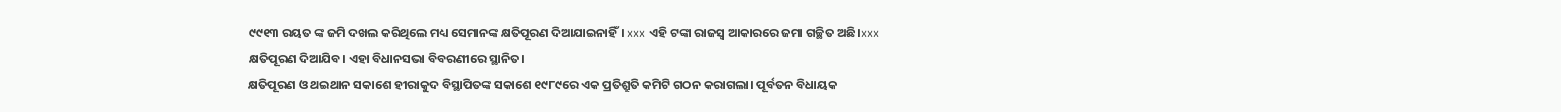୯୯୧୩ ରୟତ ଙ୍କ ଜମି ଦଖଲ କରିଥିଲେ ମଧ୍ୟ ସେମାନଙ୍କ କ୍ଷତିପୂରଣ ଦିଆଯାଇନାହିଁ। xxx ଏହି ଟଙ୍କା ରାଜସ୍ୱ ଆକାରରେ ଜମା ଗଚ୍ଛିତ ଅଛି।xxx କ୍ଷତିପୂରଣ ଦିଆଯିବ। ଏହା ବିଧାନସଭା ବିବରଣୀରେ ସ୍ଥାନିତ।
କ୍ଷତିପୂରଣ ଓ ଥଇଥାନ ସକାଶେ ହୀରାକୁଦ ବିସ୍ଥାପିତଙ୍କ ସକାଶେ ୧୯୮୯ରେ ଏକ ପ୍ରତିଶ୍ରୁତି କମିଟି ଗଠନ କରାଗଲା। ପୂର୍ବତନ ବିଧାୟକ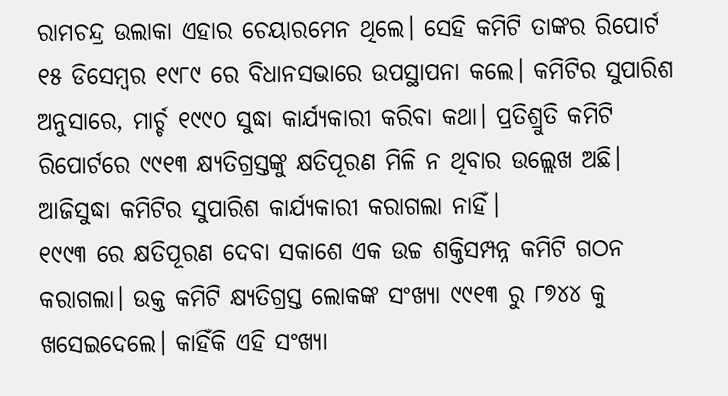ରାମଚନ୍ଦ୍ର ଉଲାକା ଏହାର ଚେୟାରମେନ ଥିଲେ। ସେହି କମିଟି ତାଙ୍କର ରିପୋର୍ଟ ୧୫ ଡିସେମ୍ବର ୧୯୮୯ ରେ ବିଧାନସଭାରେ ଉପସ୍ଥାପନା କଲେ। କମିଟିର ସୁପାରିଶ ଅନୁସାରେ, ମାର୍ଚ୍ଚ ୧୯୯୦ ସୁଦ୍ଧା କାର୍ଯ୍ୟକାରୀ କରିବା କଥା। ପ୍ରତିଶ୍ରୁତି କମିଟି ରିପୋର୍ଟରେ ୯୯୧୩ କ୍ଷ୍ୟତିଗ୍ରସ୍ତଙ୍କୁ କ୍ଷତିପୂରଣ ମିଳି ନ ଥିବାର ଉଲ୍ଲେଖ ଅଛି। ଆଜିସୁଦ୍ଧା କମିଟିର ସୁପାରିଶ କାର୍ଯ୍ୟକାରୀ କରାଗଲା ନାହିଁ।
୧୯୯୩ ରେ କ୍ଷତିପୂରଣ ଦେବା ସକାଶେ ଏକ ଉଚ୍ଚ ଶକ୍ତିସମ୍ପନ୍ନ କମିଟି ଗଠନ କରାଗଲା। ଉକ୍ତ କମିଟି କ୍ଷ୍ୟତିଗ୍ରସ୍ତ ଲୋକଙ୍କ ସଂଖ୍ୟା ୯୯୧୩ ରୁ ୮୭୪୪ କୁ ଖସେଇଦେଲେ। କାହିଁକି ଏହି ସଂଖ୍ୟା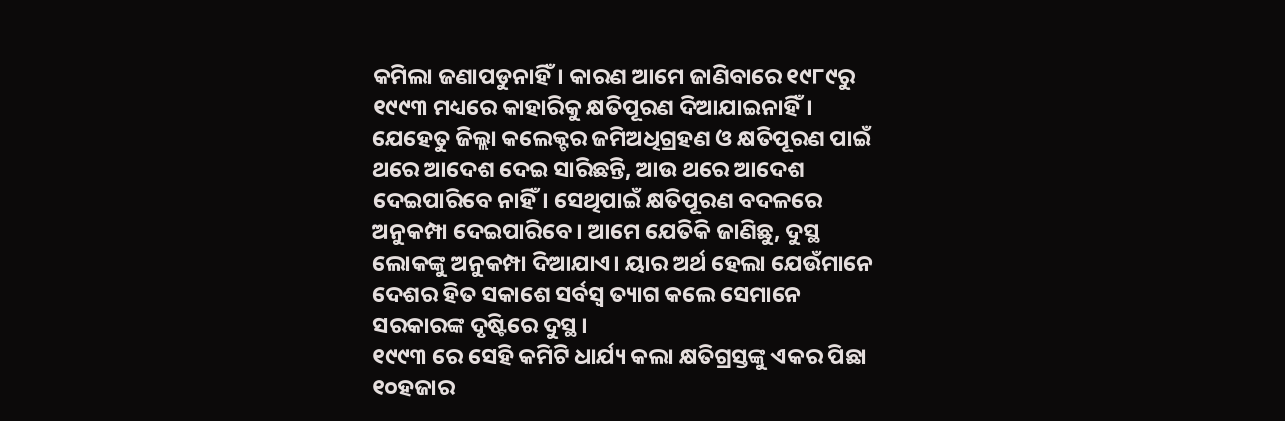କମିଲା ଜଣାପଡୁନାହିଁ। କାରଣ ଆମେ ଜାଣିବାରେ ୧୯୮୯ରୁ ୧୯୯୩ ମଧ୍ୟରେ କାହାରିକୁ କ୍ଷତିପୂରଣ ଦିଆଯାଇନାହିଁ। ଯେହେତୁ ଜିଲ୍ଲା କଲେକ୍ଟର ଜମିଅଧିଗ୍ରହଣ ଓ କ୍ଷତିପୂରଣ ପାଇଁ ଥରେ ଆଦେଶ ଦେଇ ସାରିଛନ୍ତି, ଆଉ ଥରେ ଆଦେଶ ଦେଇପାରିବେ ନାହିଁ। ସେଥିପାଇଁ କ୍ଷତିପୂରଣ ବଦଳରେ ଅନୁକମ୍ପା ଦେଇପାରିବେ। ଆମେ ଯେତିକି ଜାଣିଛୁ, ଦୁସ୍ଥ ଲୋକଙ୍କୁ ଅନୁକମ୍ପା ଦିଆଯାଏ। ୟାର ଅର୍ଥ ହେଲା ଯେଉଁମାନେ ଦେଶର ହିତ ସକାଶେ ସର୍ବସ୍ଵ ତ୍ୟାଗ କଲେ ସେମାନେ ସରକାରଙ୍କ ଦୃଷ୍ଟିରେ ଦୁସ୍ଥ।
୧୯୯୩ ରେ ସେହି କମିଟି ଧାର୍ଯ୍ୟ କଲା କ୍ଷତିଗ୍ରସ୍ତଙ୍କୁ ଏକର ପିଛା ୧୦ହଜାର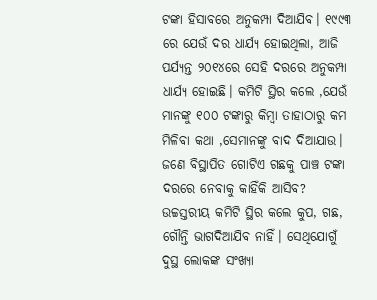ଟଙ୍କା ହିସାବରେ ଅନୁକମ୍ପା ଦିଆଯିବ। ୧୯୯୩ ରେ ଯେଉଁ ଦର ଧାର୍ଯ୍ୟ ହୋଇଥିଲା, ଆଜି ପର୍ଯ୍ୟନ୍ତ ୨୦୧୪ରେ ସେହି ଦରରେ ଅନୁକମ୍ପା ଧାର୍ଯ୍ୟ ହୋଇଛି। କମିଟି ସ୍ଥିର କଲେ ,ଯେଉଁ ମାନଙ୍କୁ ୧୦୦ ଟଙ୍କାରୁ କିମ୍ବା ତାହାଠାରୁ କମ ମିଳିବା କଥା ,ସେମାନଙ୍କୁ ବାଦ ଦିଆଯାଉ। ଜଣେ ବିସ୍ଥାପିତ ଗୋଟିଏ ଗଛକୁ ପାଞ୍ଚ ଟଙ୍କା ଦରରେ ନେବାକୁ କାହିଁକି ଆସିବ? ଉଚ୍ଚସ୍ତରୀୟ କମିଟି ସ୍ଥିର କଲେ କୁପ, ଗଛ, ଗୌନ୍ତି ଭାଗଦିଆଯିବ ନାହିଁ। ସେଥିଯୋଗୁଁ ଦୁସ୍ଥ ଲୋକଙ୍କ ସଂଖ୍ୟା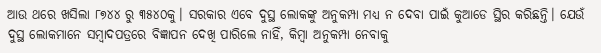ଆଉ ଥରେ ଖସିଲା ୮୭୪୪ ରୁ ୩୫୪୦କୁ। ସରକାର ଏବେ ଦୁସ୍ଥ ଲୋକଙ୍କୁ ଅନୁକମ୍ପା ମଧ୍ୟ ନ ଦେବା ପାଇଁ କୁଆଡେ ସ୍ଥିର କରିଛନ୍ତି। ଯେଉଁ ଦୁସ୍ଥ ଲୋକମାନେ ସମ୍ବାଦପତ୍ରରେ ବିଜ୍ଞାପନ ଦେଖି ପାରିଲେ ନାହିଁ, କିମ୍ବା ଅନୁକମ୍ପା ନେବାକୁ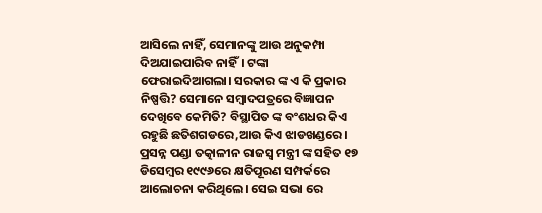ଆସିଲେ ନାହିଁ, ସେମାନଙ୍କୁ ଆଉ ଅନୁକମ୍ପା ଦିଅଯାଇପାରିବ ନାହିଁ। ଟଙ୍କା ଫେରାଇଦିଆଗଲା। ସରକାର ଙ୍କ ଏ କି ପ୍ରକାର ନିଷ୍ପତ୍ତି? ସେମାନେ ସମ୍ବାଦପତ୍ରରେ ବିଜ୍ଞାପନ ଦେଖିବେ କେମିତି? ବିସ୍ଥାପିତ ଙ୍କ ବଂଶଧର କିଏ ରହୁଛି ଛତିଶଗଡରେ,ଆଉ କିଏ ଝାଡଖଣ୍ଡରେ।
ପ୍ରସନ୍ନ ପଣ୍ଡା ତତ୍କାଳୀନ ରାଜସ୍ୱ ମନ୍ତ୍ରୀ ଙ୍କ ସହିତ ୧୭ ଡିସେମ୍ବର ୧୯୯୬ରେ କ୍ଷତିପୂରଣ ସମ୍ପର୍କରେ ଆଲୋଚନା କରିଥିଲେ। ସେଇ ସଭା ରେ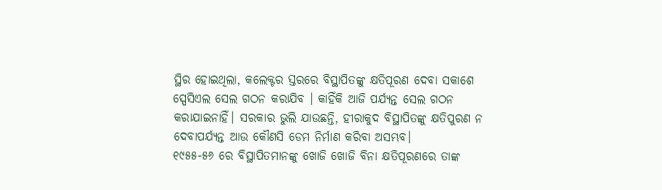ସ୍ଥିର ହୋଇଥିଲା, କଲେକ୍ଟର ସ୍ତରରେ ବିସ୍ଥାପିତଙ୍କୁ କ୍ଷତିପୂରଣ ଦେବା ସକାଶେ ସ୍ପେସିଏଲ ସେଲ ଗଠନ କରାଯିବ । କାହିଁକି ଆଜି ପର୍ଯ୍ୟନ୍ତ ସେଲ ଗଠନ କରାଯାଇନାହିଁ। ସରକାର ଭୁଲି ଯାଉଛନ୍ତି, ହୀରାକୁଦ ବିସ୍ଥାପିତଙ୍କୁ କ୍ଷତିପୁରଣ ନ ଦେବାପର୍ଯ୍ୟନ୍ତ ଆଉ କୌଣସି ଡେମ ନିର୍ମାଣ କରିବା ଅସମ୍ଭବ।
୧୯୫୫-୫୬ ରେ ବିସ୍ଥାପିତମାନଙ୍କୁ ଖୋଜି ଖୋଜି ବିନା କ୍ଷତିପୂରଣରେ ତାଙ୍କ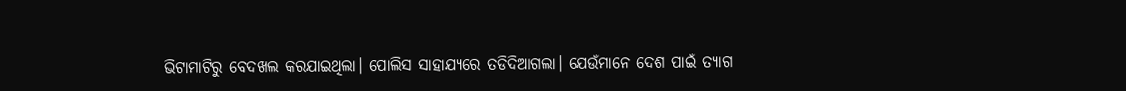ଭିଟାମାଟିରୁ ବେଦଖଲ କରଯାଇଥିଲା। ପୋଲିସ ସାହାଯ୍ୟରେ ତଡିଦିଆଗଲା। ଯେଉଁମାନେ ଦେଶ ପାଇଁ ତ୍ୟାଗ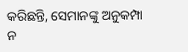କରିଛନ୍ତି, ସେମାନଙ୍କୁ ଅନୁକମ୍ପା ନ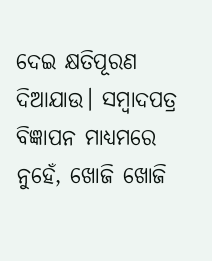ଦେଇ କ୍ଷତିପୂରଣ ଦିଆଯାଉ। ସମ୍ବାଦପତ୍ର ବିଜ୍ଞାପନ ମାଧ୍ୟମରେ ନୁହେଁ, ଖୋଜି ଖୋଜି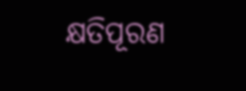କ୍ଷତିପୂରଣ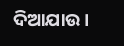ଦିଆଯାଉ।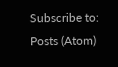Subscribe to:
Posts (Atom)